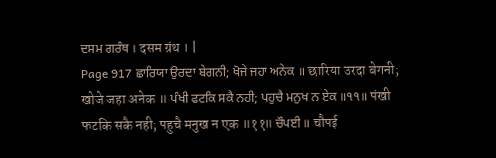ਦਸਮ ਗਰੰਥ । दसम ग्रंथ । |
Page 917 ਛਾਰਿਯਾ ਉਰਦਾ ਬੇਗਨੀ; ਖੋਜੇ ਜਹਾ ਅਨੇਕ ॥ छारिया उरदा बेगनी; खोजे जहा अनेक ॥ ਪੰਖੀ ਫਟਕਿ ਸਕੈ ਨਹੀ; ਪਹੁਚੈ ਮਨੁਖ ਨ ਏਕ ॥੧੧॥ पंखी फटकि सकै नही; पहुचै मनुख न एक ॥११॥ ਚੌਪਈ ॥ चौपई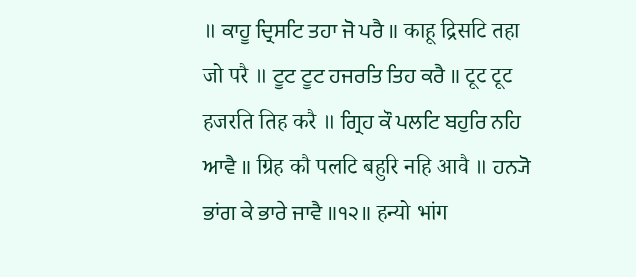॥ ਕਾਹੂ ਦ੍ਰਿਸਟਿ ਤਹਾ ਜੋ ਪਰੈ ॥ काहू द्रिसटि तहा जो परै ॥ ਟੂਟ ਟੂਟ ਹਜਰਤਿ ਤਿਹ ਕਰੈ ॥ टूट टूट हजरति तिह करै ॥ ਗ੍ਰਿਹ ਕੌ ਪਲਟਿ ਬਹੁਰਿ ਨਹਿ ਆਵੈ ॥ ग्रिह कौ पलटि बहुरि नहि आवै ॥ ਹਨ੍ਯੋ ਭਾਂਗ ਕੇ ਭਾਰੇ ਜਾਵੈ ॥੧੨॥ हन्यो भांग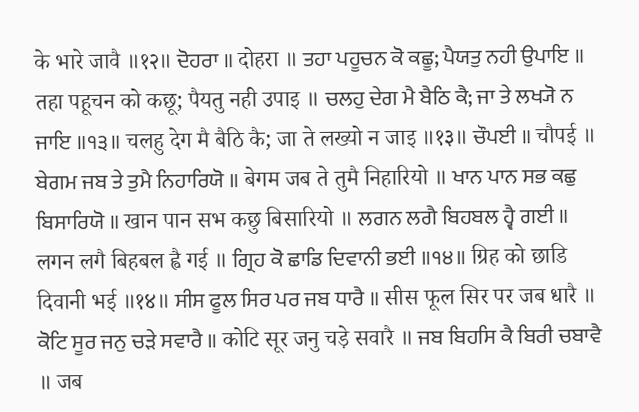के भारे जावै ॥१२॥ ਦੋਹਰਾ ॥ दोहरा ॥ ਤਹਾ ਪਹੂਚਨ ਕੋ ਕਛੂ; ਪੈਯਤੁ ਨਹੀ ਉਪਾਇ ॥ तहा पहूचन को कछू; पैयतु नही उपाइ ॥ ਚਲਹੁ ਦੇਗ ਮੈ ਬੈਠਿ ਕੈ; ਜਾ ਤੇ ਲਖ੍ਯੋ ਨ ਜਾਇ ॥੧੩॥ चलहु देग मै बैठि कै; जा ते लख्यो न जाइ ॥१३॥ ਚੌਪਈ ॥ चौपई ॥ ਬੇਗਮ ਜਬ ਤੇ ਤੁਮੈ ਨਿਹਾਰਿਯੋ ॥ बेगम जब ते तुमै निहारियो ॥ ਖਾਨ ਪਾਨ ਸਭ ਕਛੁ ਬਿਸਾਰਿਯੋ ॥ खान पान सभ कछु बिसारियो ॥ ਲਗਨ ਲਗੈ ਬਿਹਬਲ ਹ੍ਵੈ ਗਈ ॥ लगन लगै बिहबल ह्वै गई ॥ ਗ੍ਰਿਹ ਕੋ ਛਾਡਿ ਦਿਵਾਨੀ ਭਈ ॥੧੪॥ ग्रिह को छाडि दिवानी भई ॥१४॥ ਸੀਸ ਫੂਲ ਸਿਰ ਪਰ ਜਬ ਧਾਰੈ ॥ सीस फूल सिर पर जब धारै ॥ ਕੋਟਿ ਸੂਰ ਜਨੁ ਚੜੇ ਸਵਾਰੈ ॥ कोटि सूर जनु चड़े सवारै ॥ ਜਬ ਬਿਹਸਿ ਕੈ ਬਿਰੀ ਚਬਾਵੈ ॥ जब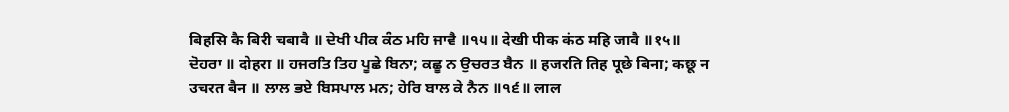बिहसि कै बिरी चबावै ॥ ਦੇਖੀ ਪੀਕ ਕੰਠ ਮਹਿ ਜਾਵੈ ॥੧੫॥ देखी पीक कंठ महि जावै ॥१५॥ ਦੋਹਰਾ ॥ दोहरा ॥ ਹਜਰਤਿ ਤਿਹ ਪੂਛੇ ਬਿਨਾ; ਕਛੂ ਨ ਉਚਰਤ ਬੈਨ ॥ हजरति तिह पूछे बिना; कछू न उचरत बैन ॥ ਲਾਲ ਭਏ ਬਿਸਪਾਲ ਮਨ; ਹੇਰਿ ਬਾਲ ਕੇ ਨੈਨ ॥੧੬॥ लाल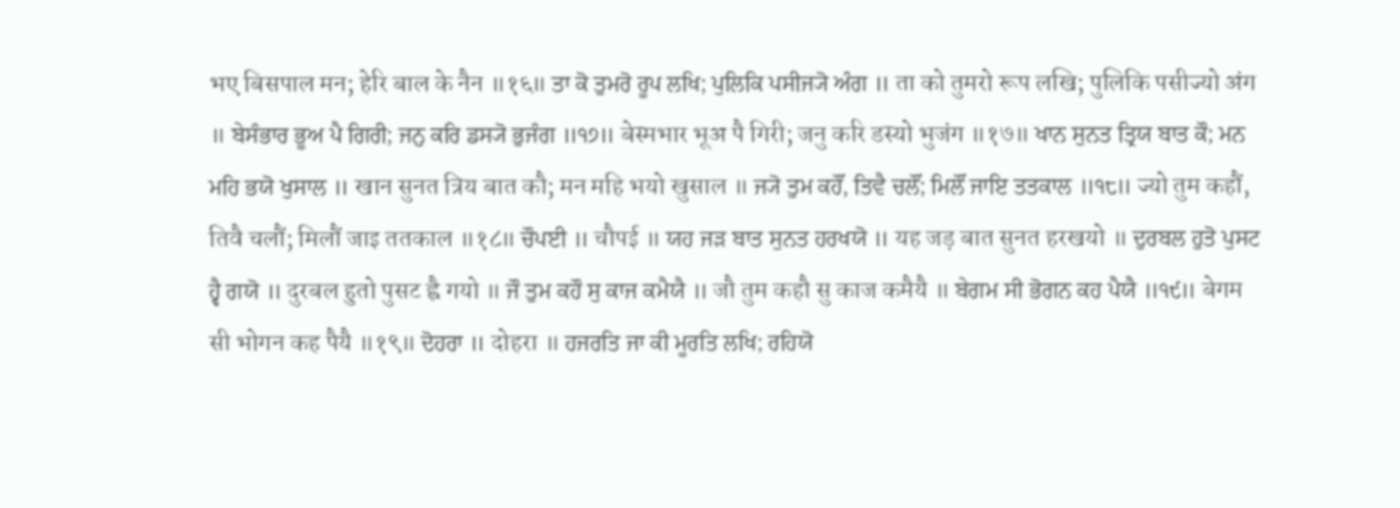भए बिसपाल मन; हेरि बाल के नैन ॥१६॥ ਤਾ ਕੋ ਤੁਮਰੋ ਰੂਪ ਲਖਿ; ਪੁਲਿਕਿ ਪਸੀਜ੍ਯੋ ਅੰਗ ॥ ता को तुमरो रूप लखि; पुलिकि पसीज्यो अंग ॥ ਬੇਸੰਭਾਰ ਭੂਅ ਪੈ ਗਿਰੀ; ਜਨੁ ਕਰਿ ਡਸ੍ਯੋ ਭੁਜੰਗ ॥੧੭॥ बेस्मभार भूअ पै गिरी; जनु करि डस्यो भुजंग ॥१७॥ ਖਾਨ ਸੁਨਤ ਤ੍ਰਿਯ ਬਾਤ ਕੌ; ਮਨ ਮਹਿ ਭਯੋ ਖੁਸਾਲ ॥ खान सुनत त्रिय बात कौ; मन महि भयो खुसाल ॥ ਜ੍ਯੋ ਤੁਮ ਕਹੌਂ, ਤਿਵੈ ਚਲੌਂ; ਮਿਲੌਂ ਜਾਇ ਤਤਕਾਲ ॥੧੮॥ ज्यो तुम कहौं, तिवै चलौं; मिलौं जाइ ततकाल ॥१८॥ ਚੌਪਈ ॥ चौपई ॥ ਯਹ ਜੜ ਬਾਤ ਸੁਨਤ ਹਰਖਯੋ ॥ यह जड़ बात सुनत हरखयो ॥ ਦੁਰਬਲ ਹੁਤੋ ਪੁਸਟ ਹ੍ਵੈ ਗਯੋ ॥ दुरबल हुतो पुसट ह्वै गयो ॥ ਜੌ ਤੁਮ ਕਹੌ ਸੁ ਕਾਜ ਕਮੈਯੈ ॥ जौ तुम कहौ सु काज कमैयै ॥ ਬੇਗਮ ਸੀ ਭੋਗਨ ਕਹ ਪੈਯੈ ॥੧੯॥ बेगम सी भोगन कह पैयै ॥१९॥ ਦੋਹਰਾ ॥ दोहरा ॥ ਹਜਰਤਿ ਜਾ ਕੀ ਮੂਰਤਿ ਲਖਿ; ਰਹਿਯੋ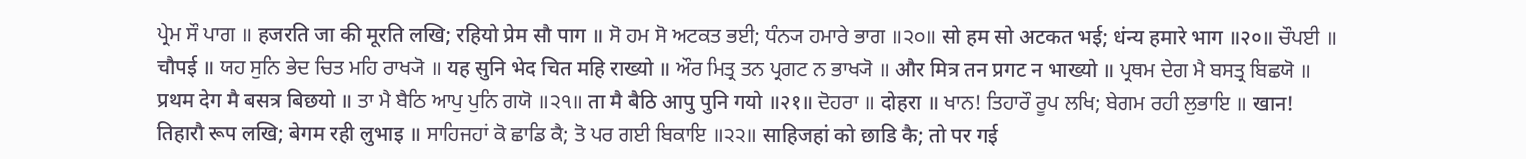ਪ੍ਰੇਮ ਸੌ ਪਾਗ ॥ हजरति जा की मूरति लखि; रहियो प्रेम सौ पाग ॥ ਸੋ ਹਮ ਸੋ ਅਟਕਤ ਭਈ; ਧੰਨ੍ਯ ਹਮਾਰੇ ਭਾਗ ॥੨੦॥ सो हम सो अटकत भई; धंन्य हमारे भाग ॥२०॥ ਚੌਪਈ ॥ चौपई ॥ ਯਹ ਸੁਨਿ ਭੇਦ ਚਿਤ ਮਹਿ ਰਾਖ੍ਯੋ ॥ यह सुनि भेद चित महि राख्यो ॥ ਔਰ ਮਿਤ੍ਰ ਤਨ ਪ੍ਰਗਟ ਨ ਭਾਖ੍ਯੋ ॥ और मित्र तन प्रगट न भाख्यो ॥ ਪ੍ਰਥਮ ਦੇਗ ਮੈ ਬਸਤ੍ਰ ਬਿਛਯੋ ॥ प्रथम देग मै बसत्र बिछयो ॥ ਤਾ ਮੈ ਬੈਠਿ ਆਪੁ ਪੁਨਿ ਗਯੋ ॥੨੧॥ ता मै बैठि आपु पुनि गयो ॥२१॥ ਦੋਹਰਾ ॥ दोहरा ॥ ਖਾਨ! ਤਿਹਾਰੌ ਰੂਪ ਲਖਿ; ਬੇਗਮ ਰਹੀ ਲੁਭਾਇ ॥ खान! तिहारौ रूप लखि; बेगम रही लुभाइ ॥ ਸਾਹਿਜਹਾਂ ਕੋ ਛਾਡਿ ਕੈ; ਤੋ ਪਰ ਗਈ ਬਿਕਾਇ ॥੨੨॥ साहिजहां को छाडि कै; तो पर गई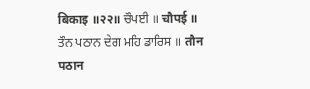बिकाइ ॥२२॥ ਚੌਪਈ ॥ चौपई ॥ ਤੌਨ ਪਠਾਨ ਦੇਗ ਮਹਿ ਡਾਰਿਸ ॥ तौन पठान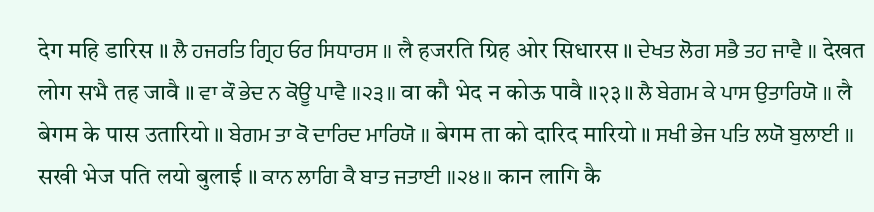देग महि डारिस ॥ ਲੈ ਹਜਰਤਿ ਗ੍ਰਿਹ ਓਰ ਸਿਧਾਰਸ ॥ लै हजरति ग्रिह ओर सिधारस ॥ ਦੇਖਤ ਲੋਗ ਸਭੈ ਤਹ ਜਾਵੈ ॥ देखत लोग सभै तह जावै ॥ ਵਾ ਕੌ ਭੇਦ ਨ ਕੋਊ ਪਾਵੈ ॥੨੩॥ वा कौ भेद न कोऊ पावै ॥२३॥ ਲੈ ਬੇਗਮ ਕੇ ਪਾਸ ਉਤਾਰਿਯੋ ॥ लै बेगम के पास उतारियो ॥ ਬੇਗਮ ਤਾ ਕੋ ਦਾਰਿਦ ਮਾਰਿਯੋ ॥ बेगम ता को दारिद मारियो ॥ ਸਖੀ ਭੇਜ ਪਤਿ ਲਯੋ ਬੁਲਾਈ ॥ सखी भेज पति लयो बुलाई ॥ ਕਾਨ ਲਾਗਿ ਕੈ ਬਾਤ ਜਤਾਈ ॥੨੪॥ कान लागि कै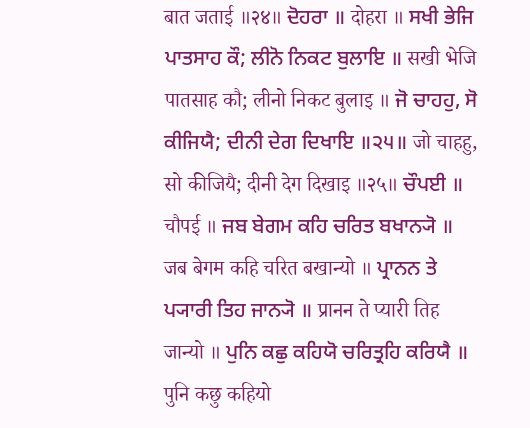बात जताई ॥२४॥ ਦੋਹਰਾ ॥ दोहरा ॥ ਸਖੀ ਭੇਜਿ ਪਾਤਸਾਹ ਕੌ; ਲੀਨੋ ਨਿਕਟ ਬੁਲਾਇ ॥ सखी भेजि पातसाह कौ; लीनो निकट बुलाइ ॥ ਜੋ ਚਾਹਹੁ, ਸੋ ਕੀਜਿਯੈ; ਦੀਨੀ ਦੇਗ ਦਿਖਾਇ ॥੨੫॥ जो चाहहु, सो कीजियै; दीनी देग दिखाइ ॥२५॥ ਚੌਪਈ ॥ चौपई ॥ ਜਬ ਬੇਗਮ ਕਹਿ ਚਰਿਤ ਬਖਾਨ੍ਯੋ ॥ जब बेगम कहि चरित बखान्यो ॥ ਪ੍ਰਾਨਨ ਤੇ ਪ੍ਯਾਰੀ ਤਿਹ ਜਾਨ੍ਯੋ ॥ प्रानन ते प्यारी तिह जान्यो ॥ ਪੁਨਿ ਕਛੁ ਕਹਿਯੋ ਚਰਿਤ੍ਰਹਿ ਕਰਿਯੈ ॥ पुनि कछु कहियो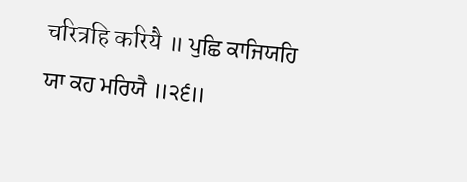चरित्रहि करियै ॥ ਪੁਛਿ ਕਾਜਿਯਹਿ ਯਾ ਕਹ ਮਰਿਯੈ ॥੨੬॥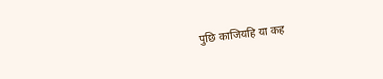पुछि काजियहि या कह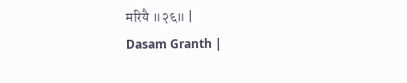मरियै ॥२६॥ |
Dasam Granth |